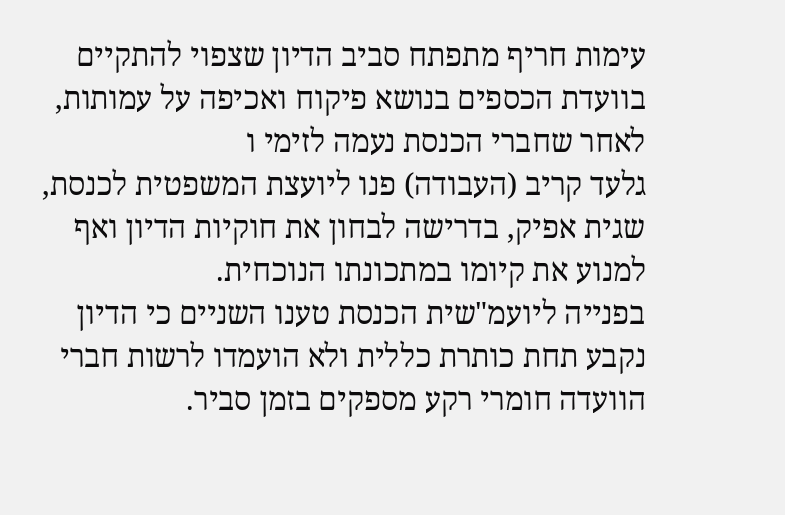עימות חריף מתפתח סביב הדיון שצפוי להתקיים בוועדת הכספים בנושא פיקוח ואכיפה על עמותות, לאחר שחברי הכנסת נעמה לזימי ו
גלעד קריב (העבודה) פנו ליועצת המשפטית לכנסת, שגית אפיק, בדרישה לבחון את חוקיות הדיון ואף למנוע את קיומו במתכונתו הנוכחית.
בפנייה ליועמ"שית הכנסת טענו השניים כי הדיון נקבע תחת כותרת כללית ולא הועמדו לרשות חברי הוועדה חומרי רקע מספקים בזמן סביר.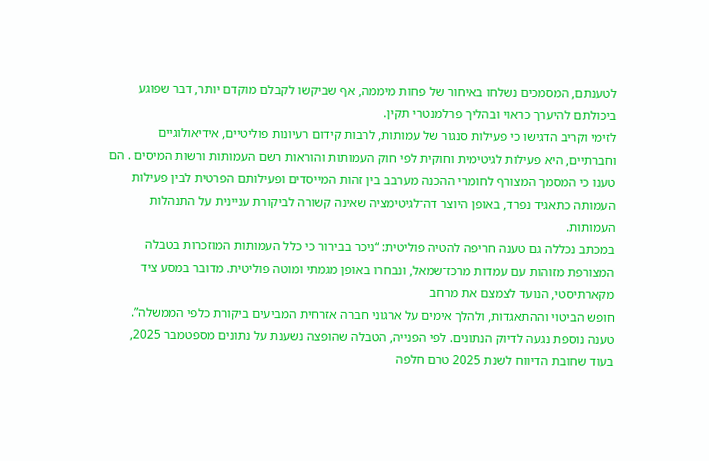לטענתם, המסמכים נשלחו באיחור של פחות מיממה, אף שביקשו לקבלם מוקדם יותר, דבר שפוגע ביכולתם להיערך כראוי ובהליך פרלמנטרי תקין.
לזימי וקריב הדגישו כי פעילות סנגור של עמותות, לרבות קידום רעיונות פוליטיים, אידיאולוגיים וחברתיים, היא פעילות לגיטימית וחוקית לפי חוק העמותות והוראות רשם העמותות ורשות המיסים . הם טענו כי המסמך המצורף לחומרי ההכנה מערבב בין זהות המייסדים ופעילותם הפרטית לבין פעילות העמותה כתאגיד נפרד, באופן היוצר דה־לגיטימציה שאינה קשורה לביקורת עניינית על התנהלות העמותות.
במכתב נכללה גם טענה חריפה להטיה פוליטית: “ניכר בבירור כי כלל העמותות המוזכרות בטבלה המצורפת מזוהות עם עמדות מרכז־שמאל, ונבחרו באופן מגמתי ומוטה פוליטית. מדובר במסע ציד מקארתיסטי, הנועד לצמצם את מרחב
חופש הביטוי וההתאגדות, ולהלך אימים על ארגוני חברה אזרחית המביעים ביקורת כלפי הממשלה”.
טענה נוספת נגעה לדיוק הנתונים. לפי הפנייה, הטבלה שהופצה נשענת על נתונים מספטמבר 2025, בעוד שחובת הדיווח לשנת 2025 טרם חלפה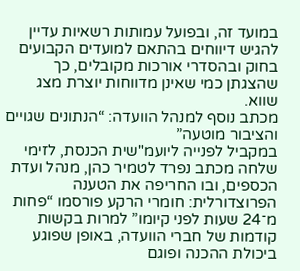במועד זה, ובפועל עמותות רשאיות עדיין להגיש דיווחים בהתאם למועדים הקבועים בחוק ובהסדרי אורכות מקובלים, כך שהצגתן כמי שאינן מדווחות יוצרת מצג שווא.
מכתב נוסף למנהל הוועדה: “הנתונים שגויים והציבור מוטעה”
במקביל לפנייה ליועמ"שית הכנסת, לזימי שלחה מכתב נפרד לטמיר כהן, מנהל ועדת הכספים, ובו החריפה את הטענה הפרוצדורלית: חומרי הרקע פורסמו “פחות מ־24 שעות לפני קיומו” למרות בקשות קודמות של חברי הוועדה, באופן שפוגע ביכולת ההכנה ופוגם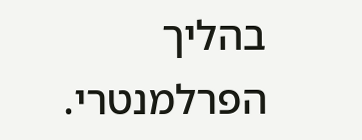בהליך הפרלמנטרי.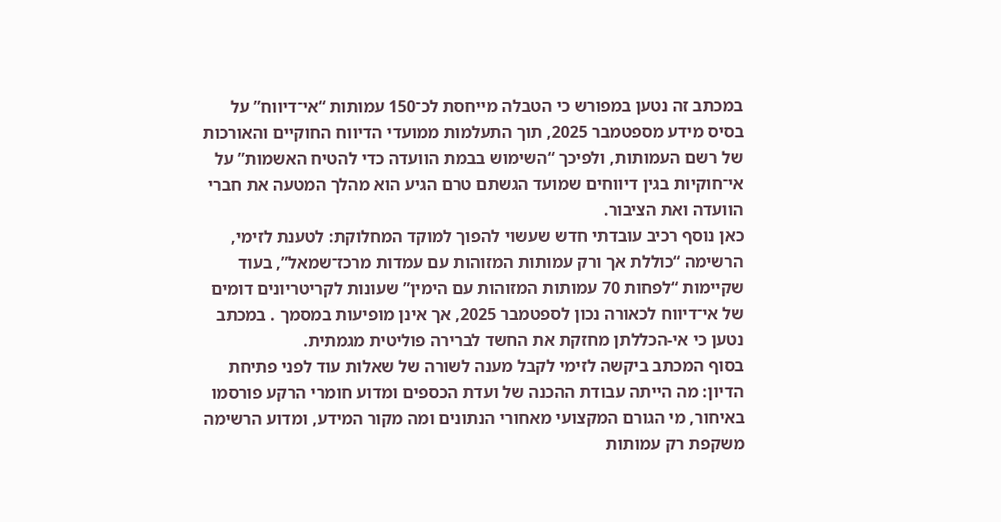במכתב זה נטען במפורש כי הטבלה מייחסת לכ־150 עמותות “אי־דיווח” על בסיס מידע מספטמבר 2025, תוך התעלמות ממועדי הדיווח החוקיים והאורכות של רשם העמותות, ולפיכך “השימוש בבמת הוועדה כדי להטיח האשמות” על אי־חוקיות בגין דיווחים שמועד הגשתם טרם הגיע הוא מהלך המטעה את חברי הוועדה ואת הציבור.
כאן נוסף רכיב עובדתי חדש שעשוי להפוך למוקד המחלוקת: לטענת לזימי, הרשימה “כוללת אך ורק עמותות המזוהות עם עמדות מרכז־שמאל”, בעוד שקיימות “לפחות 70 עמותות המזוהות עם הימין” שעונות לקריטריונים דומים של אי־דיווח לכאורה נכון לספטמבר 2025, אך אינן מופיעות במסמך . במכתב נטען כי אי-הכללתן מחזקת את החשד לברירה פוליטית מגמתית.
בסוף המכתב ביקשה לזימי לקבל מענה לשורה של שאלות עוד לפני פתיחת הדיון: מה הייתה עבודת ההכנה של ועדת הכספים ומדוע חומרי הרקע פורסמו באיחור, מי הגורם המקצועי מאחורי הנתונים ומה מקור המידע, ומדוע הרשימה משקפת רק עמותות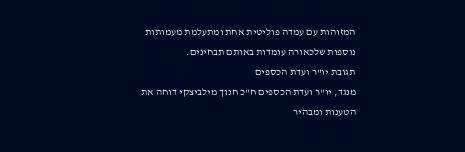המזוהות עם עמדה פוליטית אחת ומתעלמת מעמותות נוספות שלכאורה עומדות באותם תבחינים.
תגובת יו"ר ועדת הכספים
מנגד, יו"ר ועדת הכספים ח"כ חנוך מילביצקי דוחה את הטענות ומבהיר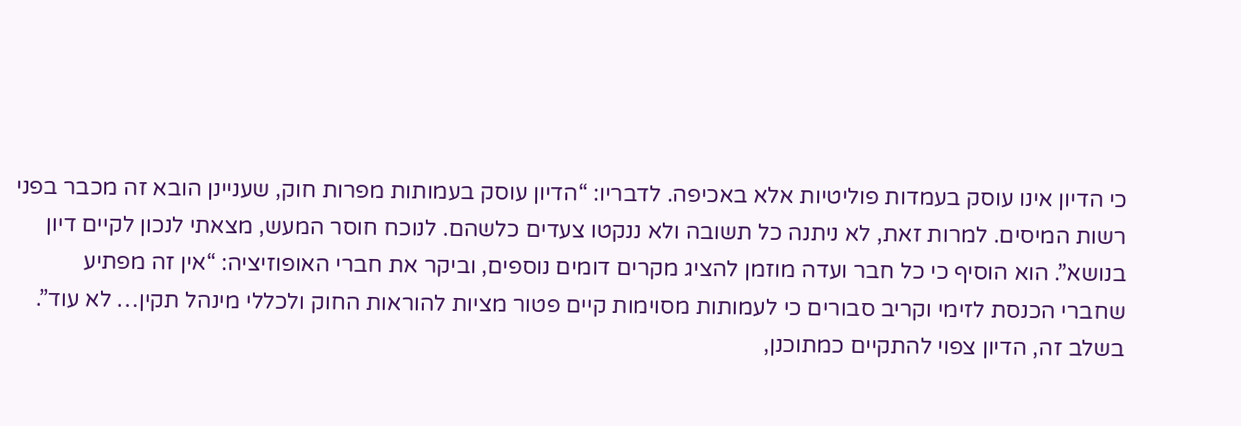כי הדיון אינו עוסק בעמדות פוליטיות אלא באכיפה. לדבריו: “הדיון עוסק בעמותות מפרות חוק, שעניינן הובא זה מכבר בפני רשות המיסים. למרות זאת, לא ניתנה כל תשובה ולא ננקטו צעדים כלשהם. לנוכח חוסר המעש, מצאתי לנכון לקיים דיון בנושא”. הוא הוסיף כי כל חבר ועדה מוזמן להציג מקרים דומים נוספים, וביקר את חברי האופוזיציה: “אין זה מפתיע שחברי הכנסת לזימי וקריב סבורים כי לעמותות מסוימות קיים פטור מציות להוראות החוק ולכללי מינהל תקין… לא עוד”.
בשלב זה, הדיון צפוי להתקיים כמתוכנן,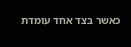כאשר בצד אחד עומדת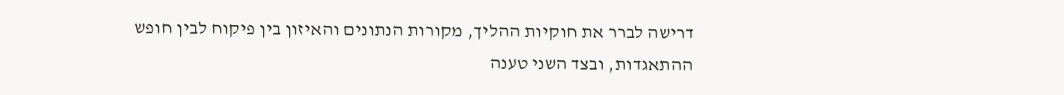דרישה לברר את חוקיות ההליך, מקורות הנתונים והאיזון בין פיקוח לבין חופש ההתאגדות, ובצד השני טענה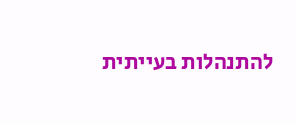להתנהלות בעייתית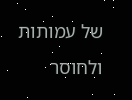של עמותות ולחוסר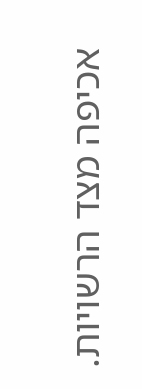אכיפה מצד הרשויות.